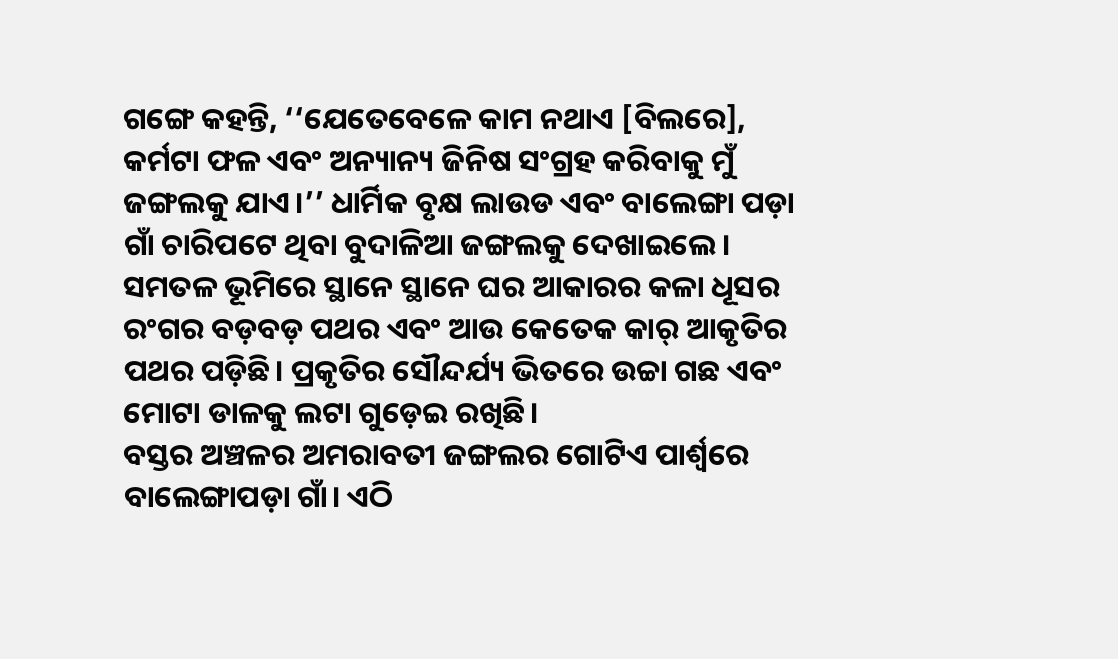ଗଙ୍ଗେ କହନ୍ତି, ‘‘ଯେତେବେଳେ କାମ ନଥାଏ [ବିଲରେ], କର୍ମଟା ଫଳ ଏବଂ ଅନ୍ୟାନ୍ୟ ଜିନିଷ ସଂଗ୍ରହ କରିବାକୁ ମୁଁ ଜଙ୍ଗଲକୁ ଯାଏ।’’ ଧାର୍ମିକ ବୃକ୍ଷ ଲାଉଡ ଏବଂ ବାଲେଙ୍ଗା ପଡ଼ା ଗାଁ ଚାରିପଟେ ଥିବା ବୁଦାଳିଆ ଜଙ୍ଗଲକୁ ଦେଖାଇଲେ। ସମତଳ ଭୂମିରେ ସ୍ଥାନେ ସ୍ଥାନେ ଘର ଆକାରର କଳା ଧୂସର ରଂଗର ବଡ଼ବଡ଼ ପଥର ଏବଂ ଆଉ କେତେକ କାର୍ ଆକୃତିର ପଥର ପଡ଼ିଛି। ପ୍ରକୃତିର ସୌନ୍ଦର୍ଯ୍ୟ ଭିତରେ ଉଚ୍ଚା ଗଛ ଏବଂ ମୋଟା ଡାଳକୁ ଲଟା ଗୁଡ଼େଇ ରଖିଛି।
ବସ୍ତର ଅଞ୍ଚଳର ଅମରାବତୀ ଜଙ୍ଗଲର ଗୋଟିଏ ପାର୍ଶ୍ୱରେ ବାଲେଙ୍ଗାପଡ଼ା ଗାଁ। ଏଠି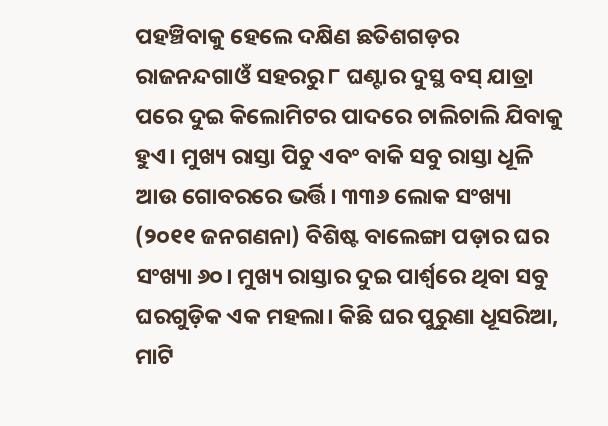ପହଞ୍ଚିବାକୁ ହେଲେ ଦକ୍ଷିଣ ଛତିଶଗଡ଼ର ରାଜନନ୍ଦଗାଓଁ ସହରରୁ ୮ ଘଣ୍ଟାର ଦୁସ୍ଥ ବସ୍ ଯାତ୍ରା ପରେ ଦୁଇ କିଲୋମିଟର ପାଦରେ ଚାଲିଚାଲି ଯିବାକୁ ହୁଏ। ମୁଖ୍ୟ ରାସ୍ତା ପିଚୁ ଏବଂ ବାକି ସବୁ ରାସ୍ତା ଧୂଳି ଆଉ ଗୋବରରେ ଭର୍ତ୍ତି। ୩୩୬ ଲୋକ ସଂଖ୍ୟା (୨୦୧୧ ଜନଗଣନା) ବିଶିଷ୍ଟ ବାଲେଙ୍ଗା ପଡ଼ାର ଘର ସଂଖ୍ୟା ୬୦। ମୁଖ୍ୟ ରାସ୍ତାର ଦୁଇ ପାର୍ଶ୍ୱରେ ଥିବା ସବୁ ଘରଗୁଡ଼ିକ ଏକ ମହଲା। କିଛି ଘର ପୁରୁଣା ଧୂସରିଆ, ମାଟି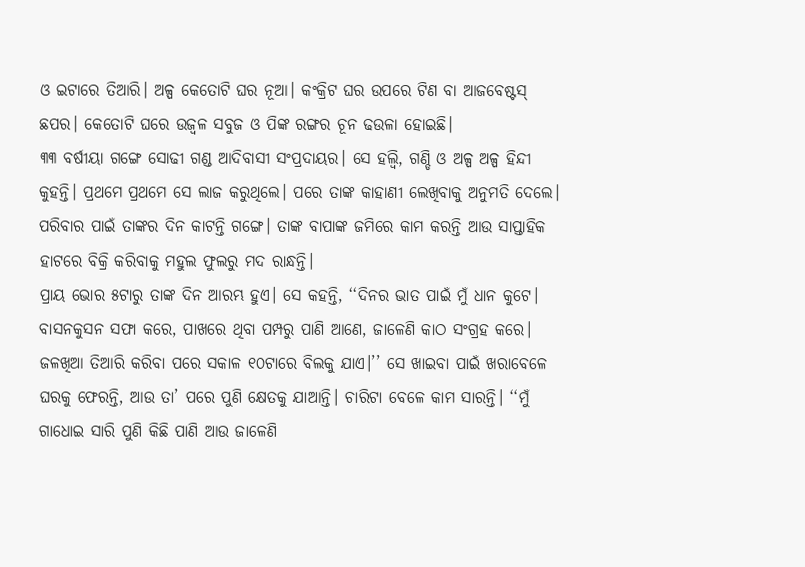ଓ ଇଟାରେ ତିଆରି। ଅଳ୍ପ କେତୋଟି ଘର ନୂଆ। କଂକ୍ରିଟ ଘର ଉପରେ ଟିଣ ବା ଆଜବେଷ୍ଟସ୍ ଛପର। କେତୋଟି ଘରେ ଉଜ୍ୱଳ ସବୁଜ ଓ ପିଙ୍କ ରଙ୍ଗର ଚୂନ ଢଉଳା ହୋଇଛି।
୩୩ ବର୍ଷୀୟା ଗଙ୍ଗେ ସୋଢୀ ଗଣ୍ଡ ଆଦିବାସୀ ସଂପ୍ରଦାୟର। ସେ ହଲ୍ବି, ଗଣ୍ଡି ଓ ଅଳ୍ପ ଅଳ୍ପ ହିନ୍ଦୀ କୁହନ୍ତି। ପ୍ରଥମେ ପ୍ରଥମେ ସେ ଲାଜ କରୁଥିଲେ। ପରେ ତାଙ୍କ କାହାଣୀ ଲେଖିବାକୁ ଅନୁମତି ଦେଲେ।
ପରିବାର ପାଇଁ ତାଙ୍କର ଦିନ କାଟନ୍ତି ଗଙ୍ଗେ। ତାଙ୍କ ବାପାଙ୍କ ଜମିରେ କାମ କରନ୍ତି ଆଉ ସାପ୍ତାହିକ ହାଟରେ ବିକ୍ରି କରିବାକୁ ମହୁଲ ଫୁଲରୁ ମଦ ରାନ୍ଧନ୍ତି।
ପ୍ରାୟ ଭୋର ୫ଟାରୁ ତାଙ୍କ ଦିନ ଆରମ୍ଭ ହୁଏ। ସେ କହନ୍ତି, ‘‘ଦିନର ଭାତ ପାଇଁ ମୁଁ ଧାନ କୁଟେ। ବାସନକୁସନ ସଫା କରେ, ପାଖରେ ଥିବା ପମ୍ପରୁ ପାଣି ଆଣେ, ଜାଳେଣି କାଠ ସଂଗ୍ରହ କରେ। ଜଳଖିଆ ତିଆରି କରିବା ପରେ ସକାଳ ୧୦ଟାରେ ବିଲକୁ ଯାଏ।’’ ସେ ଖାଇବା ପାଇଁ ଖରାବେଳେ ଘରକୁ ଫେରନ୍ତି, ଆଉ ତା’ ପରେ ପୁଣି କ୍ଷେତକୁ ଯାଆନ୍ତି। ଚାରିଟା ବେଳେ କାମ ସାରନ୍ତି। ‘‘ମୁଁ ଗାଧୋଇ ସାରି ପୁଣି କିଛି ପାଣି ଆଉ ଜାଳେଣି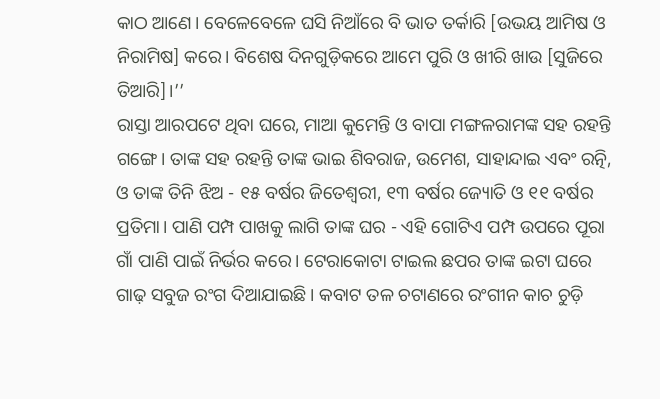କାଠ ଆଣେ। ବେଳେବେଳେ ଘସି ନିଆଁରେ ବି ଭାତ ତର୍କାରି [ଉଭୟ ଆମିଷ ଓ ନିରାମିଷ] କରେ। ବିଶେଷ ଦିନଗୁଡ଼ିକରେ ଆମେ ପୁରି ଓ ଖୀରି ଖାଉ [ସୁଜିରେ ତିଆରି]।’’
ରାସ୍ତା ଆରପଟେ ଥିବା ଘରେ, ମାଆ କୁମେନ୍ତି ଓ ବାପା ମଙ୍ଗଳରାମଙ୍କ ସହ ରହନ୍ତି ଗଙ୍ଗେ। ତାଙ୍କ ସହ ରହନ୍ତି ତାଙ୍କ ଭାଇ ଶିବରାଜ, ଉମେଶ, ସାହାନ୍ଦାଇ ଏବଂ ରତ୍ନି, ଓ ତାଙ୍କ ତିନି ଝିଅ - ୧୫ ବର୍ଷର ଜିତେଶ୍ୱରୀ, ୧୩ ବର୍ଷର ଜ୍ୟୋତି ଓ ୧୧ ବର୍ଷର ପ୍ରତିମା। ପାଣି ପମ୍ପ ପାଖକୁ ଲାଗି ତାଙ୍କ ଘର - ଏହି ଗୋଟିଏ ପମ୍ପ ଉପରେ ପୂରା ଗାଁ ପାଣି ପାଇଁ ନିର୍ଭର କରେ। ଟେରାକୋଟା ଟାଇଲ ଛପର ତାଙ୍କ ଇଟା ଘରେ ଗାଢ଼ ସବୁଜ ରଂଗ ଦିଆଯାଇଛି। କବାଟ ତଳ ଚଟାଣରେ ରଂଗୀନ କାଚ ଚୁଡ଼ି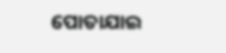ପୋତାଯାଇ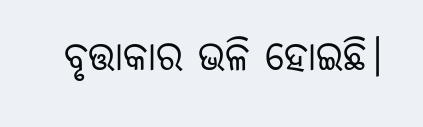ବୃତ୍ତାକାର ଭଳି ହୋଇଛି।